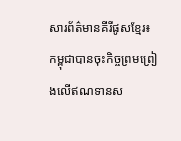សារព័ត៌មានគីរីផូសខ្មែរ៖ កម្ពុជាបានចុះកិច្ចព្រមព្រៀងលើឥណទានស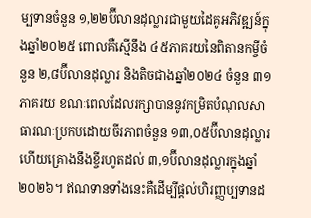ម្បទានចំនួន ១,២២ប៊ីលានដុល្លារជាមួយដៃគូអភិវឌ្ឍន៍ក្នុងឆ្នាំ២០២៥ ពោលគឺស្មើនឹង ៤៥ភាគរយនៃពិតានកម្ចីចំនួន ២,៨ប៊ីលានដុល្លារ និងតិចជាងឆ្នាំ២០២៤ ចំនួន ៣១ភាគរយ ខណៈពេលដែលរក្សាបាននូវកម្រិតបំណុលសាធារណៈប្រកបដោយចីរភាពចំនួន ១៣,០៥ប៊ីលានដុល្លារ ហើយគ្រោងនឹងខ្ចីរហូតដល់ ៣,១ប៊ីលានដុល្លារក្នុងឆ្នាំ២០២៦។ ឥណទានទាំងនេះគឺដើម្បីផ្តល់ហិរញ្ញប្បទានដ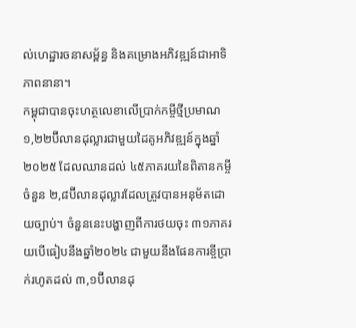ល់ហេដ្ឋារចនាសម្ព័ន្ធ និងគម្រោងអភិវឌ្ឍន៍ជាអាទិភាពនានា។
កម្ពុជាបានចុះហត្ថលេខាលើប្រាក់កម្ចីថ្មីប្រមាណ ១,២២ប៊ីលានដុល្លារជាមួយដៃគូអភិវឌ្ឍន៍ក្នុងឆ្នាំ២០២៥ ដែលឈានដល់ ៤៥ភាគរយនៃពិតានកម្ចីចំនួន ២,៨ប៊ីលានដុល្លារដែលត្រូវបានអនុម័តដោយច្បាប់។ ចំនួននេះបង្ហាញពីការថយចុះ ៣១ភាគរយបើធៀបនឹងឆ្នាំ២០២៤ ជាមួយនឹងផែនការខ្ចីប្រាក់រហូតដល់ ៣,១ប៊ីលានដុ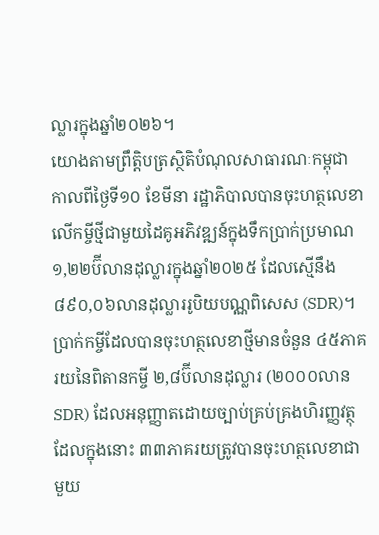ល្លារក្នុងឆ្នាំ២០២៦។
យោងតាមព្រឹត្តិបត្រស្ថិតិបំណុលសាធារណៈកម្ពុជា កាលពីថ្ងៃទី១០ ខែមីនា រដ្ឋាភិបាលបានចុះហត្ថលេខាលើកម្ចីថ្មីជាមួយដៃគូអភិវឌ្ឍន៍ក្នុងទឹកប្រាក់ប្រមាណ ១,២២ប៊ីលានដុល្លារក្នុងឆ្នាំ២០២៥ ដែលស្មើនឹង ៨៩០,០៦លានដុល្លាររូបិយបណ្ណពិសេស (SDR)។
ប្រាក់កម្ចីដែលបានចុះហត្ថលេខាថ្មីមានចំនួន ៤៥ភាគរយនៃពិតានកម្ចី ២,៨ប៊ីលានដុល្លារ (២០០០លាន SDR) ដែលអនុញ្ញាតដោយច្បាប់គ្រប់គ្រងហិរញ្ញវត្ថុ ដែលក្នុងនោះ ៣៣ភាគរយត្រូវបានចុះហត្ថលេខាជាមួយ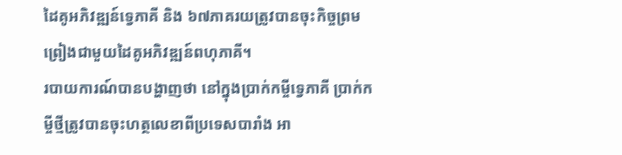ដៃគូអភិវឌ្ឍន៍ទ្វេភាគី និង ៦៧ភាគរយត្រូវបានចុះកិច្ចព្រមព្រៀងជាមួយដៃគូអភិវឌ្ឍន៍ពហុភាគី។
របាយការណ៍បានបង្ហាញថា នៅក្នុងប្រាក់កម្ចីទ្វេភាគី ប្រាក់កម្ចីថ្មីត្រូវបានចុះហត្ថលេខាពីប្រទេសបារាំង អា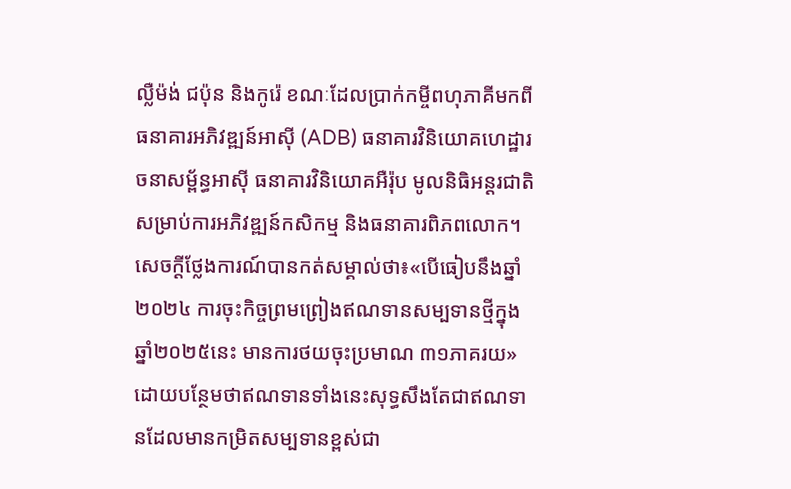ល្លឺម៉ង់ ជប៉ុន និងកូរ៉េ ខណៈដែលប្រាក់កម្ចីពហុភាគីមកពីធនាគារអភិវឌ្ឍន៍អាស៊ី (ADB) ធនាគារវិនិយោគហេដ្ឋារចនាសម្ព័ន្ធអាស៊ី ធនាគារវិនិយោគអឺរ៉ុប មូលនិធិអន្តរជាតិសម្រាប់ការអភិវឌ្ឍន៍កសិកម្ម និងធនាគារពិភពលោក។
សេចក្តីថ្លែងការណ៍បានកត់សម្គាល់ថា៖«បើធៀបនឹងឆ្នាំ២០២៤ ការចុះកិច្ចព្រមព្រៀងឥណទានសម្បទានថ្មីក្នុងឆ្នាំ២០២៥នេះ មានការថយចុះប្រមាណ ៣១ភាគរយ» ដោយបន្ថែមថាឥណទានទាំងនេះសុទ្ធសឹងតែជាឥណទានដែលមានកម្រិតសម្បទានខ្ពស់ជា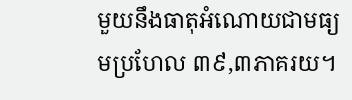មួយនឹងធាតុអំណោយជាមធ្យមប្រហែល ៣៩,៣ភាគរយ។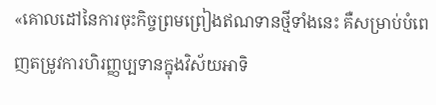«គោលដៅនៃការចុះកិច្ចព្រមព្រៀងឥណទានថ្មីទាំងនេះ គឺសម្រាប់បំពេញតម្រូវការហិរញ្ញប្បទានក្នុងវិស័យអាទិ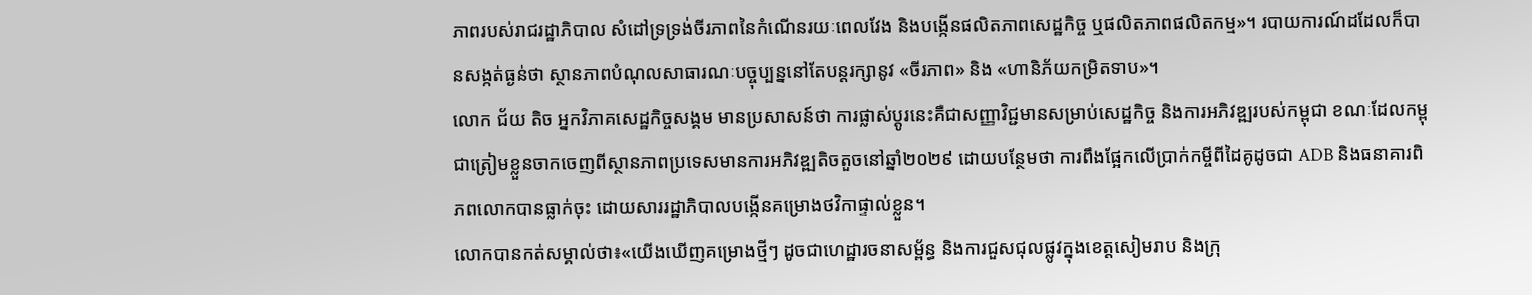ភាពរបស់រាជរដ្ឋាភិបាល សំដៅទ្រទ្រង់ចីរភាពនៃកំណើនរយៈពេលវែង និងបង្កើនផលិតភាពសេដ្ឋកិច្ច ឬផលិតភាពផលិតកម្ម»។ របាយការណ៍ដដែលក៏បានសង្កត់ធ្ងន់ថា ស្ថានភាពបំណុលសាធារណៈបច្ចុប្បន្ននៅតែបន្តរក្សានូវ «ចីរភាព» និង «ហានិភ័យកម្រិតទាប»។
លោក ជ័យ តិច អ្នកវិភាគសេដ្ឋកិច្ចសង្គម មានប្រសាសន៍ថា ការផ្លាស់ប្តូរនេះគឺជាសញ្ញាវិជ្ជមានសម្រាប់សេដ្ឋកិច្ច និងការអភិវឌ្ឍរបស់កម្ពុជា ខណៈដែលកម្ពុជាត្រៀមខ្លួនចាកចេញពីស្ថានភាពប្រទេសមានការអភិវឌ្ឍតិចតួចនៅឆ្នាំ២០២៩ ដោយបន្ថែមថា ការពឹងផ្អែកលើប្រាក់កម្ចីពីដៃគូដូចជា ADB និងធនាគារពិភពលោកបានធ្លាក់ចុះ ដោយសាររដ្ឋាភិបាលបង្កើនគម្រោងថវិកាផ្ទាល់ខ្លួន។
លោកបានកត់សម្គាល់ថា៖«យើងឃើញគម្រោងថ្មីៗ ដូចជាហេដ្ឋារចនាសម្ព័ន្ធ និងការជួសជុលផ្លូវក្នុងខេត្តសៀមរាប និងក្រុ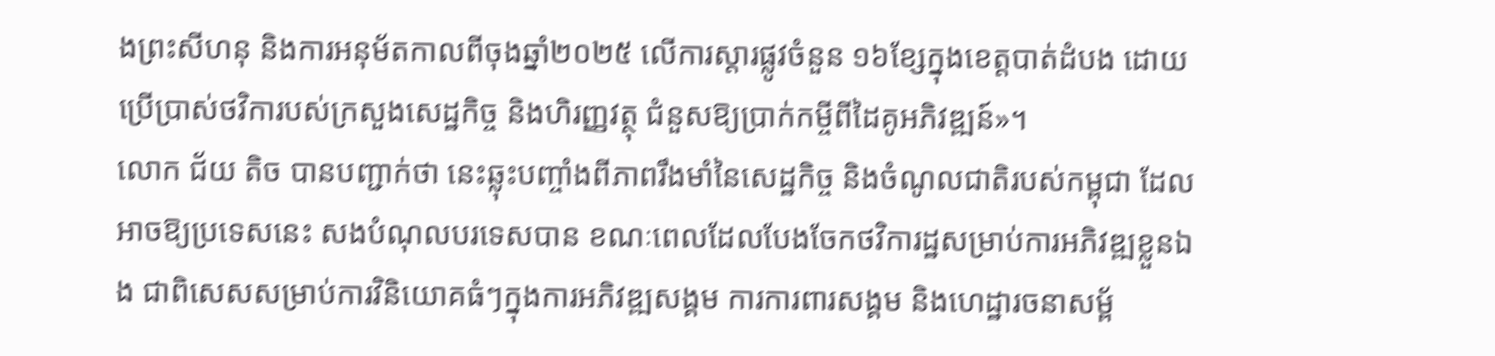ងព្រះសីហនុ និងការអនុម័តកាលពីចុងឆ្នាំ២០២៥ លើការស្តារផ្លូវចំនួន ១៦ខ្សែក្នុងខេត្តបាត់ដំបង ដោយប្រើប្រាស់ថវិការបស់ក្រសួងសេដ្ឋកិច្ច និងហិរញ្ញវត្ថុ ជំនួសឱ្យប្រាក់កម្ចីពីដៃគូអភិវឌ្ឍន៍»។
លោក ជ័យ តិច បានបញ្ជាក់ថា នេះឆ្លុះបញ្ចាំងពីភាពរឹងមាំនៃសេដ្ឋកិច្ច និងចំណូលជាតិរបស់កម្ពុជា ដែលអាចឱ្យប្រទេសនេះ សងបំណុលបរទេសបាន ខណៈពេលដែលបែងចែកថវិការដ្ឋសម្រាប់ការអភិវឌ្ឍខ្លួនឯង ជាពិសេសសម្រាប់ការវិនិយោគធំៗក្នុងការអភិវឌ្ឍសង្គម ការការពារសង្គម និងហេដ្ឋារចនាសម្ព័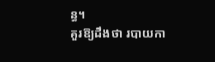ន្ធ។
គួរឱ្យដឹងថា របាយកា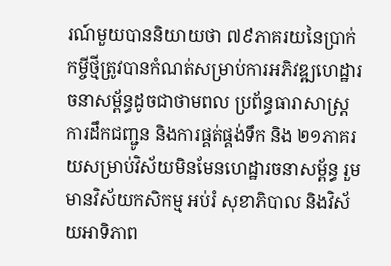រណ៍មួយបាននិយាយថា ៧៩ភាគរយនៃប្រាក់កម្ចីថ្មីត្រូវបានកំណត់សម្រាប់ការអភិវឌ្ឍហេដ្ឋារចនាសម្ព័ន្ធដូចជាថាមពល ប្រព័ន្ធធារាសាស្រ្ត ការដឹកជញ្ជូន និងការផ្គត់ផ្គង់ទឹក និង ២១ភាគរយសម្រាប់វិស័យមិនមែនហេដ្ឋារចនាសម្ព័ន្ធ រួមមានវិស័យកសិកម្ម អប់រំ សុខាភិបាល និងវិស័យអាទិភាព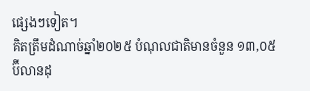ផ្សេងៗទៀត។
គិតត្រឹមដំណាច់ឆ្នាំ២០២៥ បំណុលជាតិមានចំនួន ១៣,០៥ប៊ីលានដុ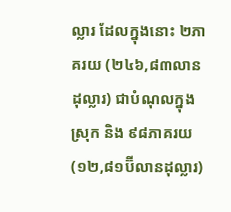ល្លារ ដែលក្នុងនោះ ២ភាគរយ (២៤៦,៨៣លានដុល្លារ) ជាបំណុលក្នុងស្រុក និង ៩៨ភាគរយ (១២,៨១ប៊ីលានដុល្លារ)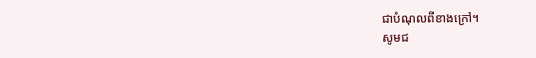ជាបំណុលពីខាងក្រៅ។
សូមជ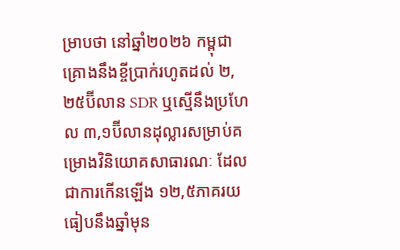ម្រាបថា នៅឆ្នាំ២០២៦ កម្ពុជាគ្រោងនឹងខ្ចីប្រាក់រហូតដល់ ២,២៥ប៊ីលាន SDR ឬស្មើនឹងប្រហែល ៣,១ប៊ីលានដុល្លារសម្រាប់គម្រោងវិនិយោគសាធារណៈ ដែលជាការកើនឡើង ១២,៥ភាគរយ ធៀបនឹងឆ្នាំមុន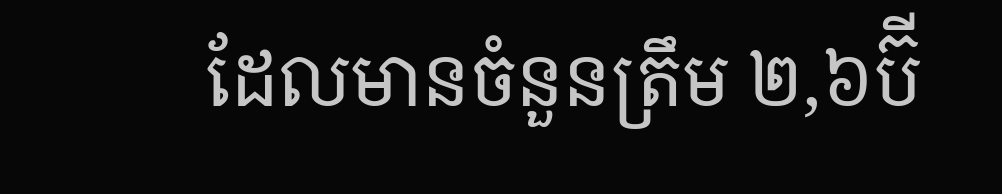ដែលមានចំនួនត្រឹម ២,៦ប៊ី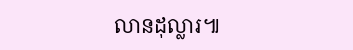លានដុល្លារ៕